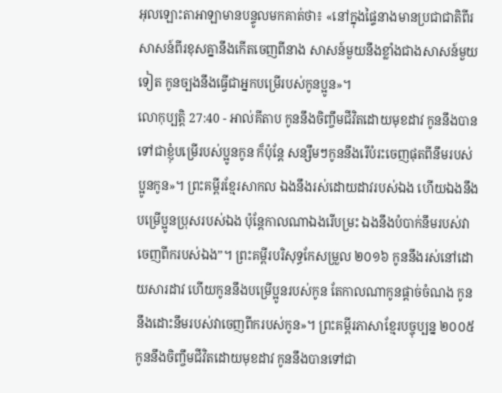អុលឡោះតាអាឡាមានបន្ទូលមកគាត់ថា៖ «នៅក្នុងផ្ទៃនាងមានប្រជាជាតិពីរ សាសន៍ពីរខុសគ្នានឹងកើតចេញពីនាង សាសន៍មួយនឹងខ្លាំងជាងសាសន៍មួយទៀត កូនច្បងនឹងធ្វើជាអ្នកបម្រើរបស់កូនប្អូន»។
លោកុប្បត្តិ 27:40 - អាល់គីតាប កូននឹងចិញ្ចឹមជីវិតដោយមុខដាវ កូននឹងបានទៅជាខ្ញុំបម្រើរបស់ប្អូនកូន ក៏ប៉ុន្តែ សន្សឹមៗកូននឹងរើបំរះចេញផុតពីនឹមរបស់ប្អូនកូន»។ ព្រះគម្ពីរខ្មែរសាកល ឯងនឹងរស់ដោយដាវរបស់ឯង ហើយឯងនឹងបម្រើប្អូនប្រុសរបស់ឯង ប៉ុន្តែកាលណាឯងរើបម្រះ ឯងនឹងបំបាក់នឹមរបស់វាចេញពីករបស់ឯង”។ ព្រះគម្ពីរបរិសុទ្ធកែសម្រួល ២០១៦ កូននឹងរស់នៅដោយសារដាវ ហើយកូននឹងបម្រើប្អូនរបស់កូន តែកាលណាកូនផ្តាច់ចំណង កូននឹងដោះនឹមរបស់វាចេញពីករបស់កូន»។ ព្រះគម្ពីរភាសាខ្មែរបច្ចុប្បន្ន ២០០៥ កូននឹងចិញ្ចឹមជីវិតដោយមុខដាវ កូននឹងបានទៅជា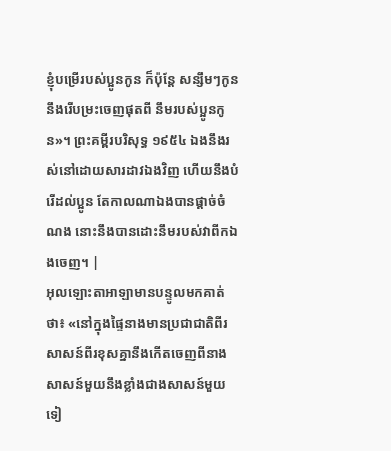ខ្ញុំបម្រើរបស់ប្អូនកូន ក៏ប៉ុន្តែ សន្សឹមៗកូននឹងរើបម្រះចេញផុតពី នឹមរបស់ប្អូនកូន»។ ព្រះគម្ពីរបរិសុទ្ធ ១៩៥៤ ឯងនឹងរស់នៅដោយសារដាវឯងវិញ ហើយនឹងបំរើដល់ប្អូន តែកាលណាឯងបានផ្តាច់ចំណង នោះនឹងបានដោះនឹមរបស់វាពីកឯងចេញ។ |
អុលឡោះតាអាឡាមានបន្ទូលមកគាត់ថា៖ «នៅក្នុងផ្ទៃនាងមានប្រជាជាតិពីរ សាសន៍ពីរខុសគ្នានឹងកើតចេញពីនាង សាសន៍មួយនឹងខ្លាំងជាងសាសន៍មួយទៀ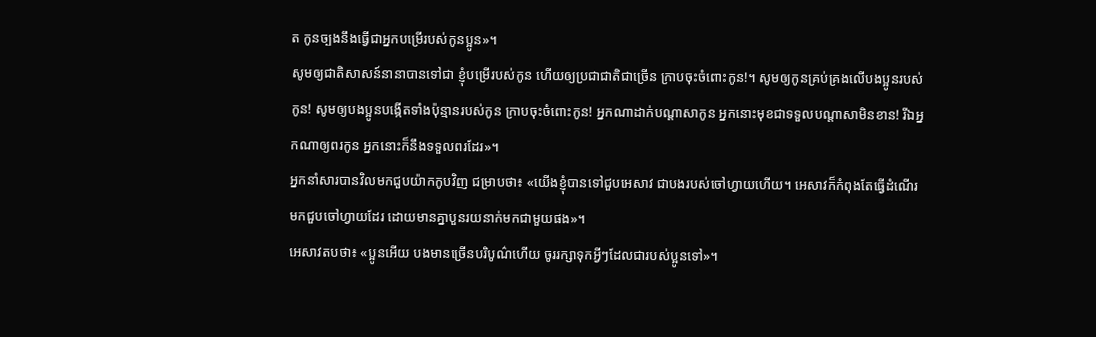ត កូនច្បងនឹងធ្វើជាអ្នកបម្រើរបស់កូនប្អូន»។
សូមឲ្យជាតិសាសន៍នានាបានទៅជា ខ្ញុំបម្រើរបស់កូន ហើយឲ្យប្រជាជាតិជាច្រើន ក្រាបចុះចំពោះកូន!។ សូមឲ្យកូនគ្រប់គ្រងលើបងប្អូនរបស់កូន! សូមឲ្យបងប្អូនបង្កើតទាំងប៉ុន្មានរបស់កូន ក្រាបចុះចំពោះកូន! អ្នកណាដាក់បណ្តាសាកូន អ្នកនោះមុខជាទទួលបណ្តាសាមិនខាន! រីឯអ្នកណាឲ្យពរកូន អ្នកនោះក៏នឹងទទួលពរដែរ»។
អ្នកនាំសារបានវិលមកជួបយ៉ាកកូបវិញ ជម្រាបថា៖ «យើងខ្ញុំបានទៅជួបអេសាវ ជាបងរបស់ចៅហ្វាយហើយ។ អេសាវក៏កំពុងតែធ្វើដំណើរមកជួបចៅហ្វាយដែរ ដោយមានគ្នាបួនរយនាក់មកជាមួយផង»។
អេសាវតបថា៖ «ប្អូនអើយ បងមានច្រើនបរិបូណ៌ហើយ ចូររក្សាទុកអ្វីៗដែលជារបស់ប្អូនទៅ»។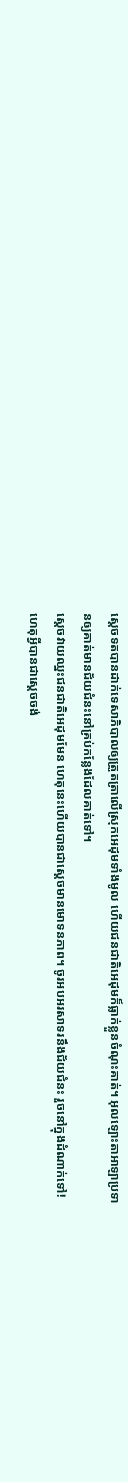ស្តេចទតបានដាក់ទេសាភិបាលឲ្យត្រួតត្រាលើស្រុកអេដុមទាំងមូល ហើយជនជាតិអេដុមក៏ធ្លាក់ខ្លួនចំណុះគាត់។ អុលឡោះតាអាឡាប្រទានឲ្យគាត់មានជ័យជំនះនៅគ្រប់កន្លែងដែលគាត់ទៅ។
ស្តេចវាយឈ្នះជនជាតិអេដុមមែន ហេតុនេះហើយបានជាស្តេចមានមោទនភាព។ ចូរអបអរសាទរនឹងជ័យជំនះ រួចនៅក្នុងដំណាក់ទៅ! ហេតុអ្វីបានជាស្តេចចង់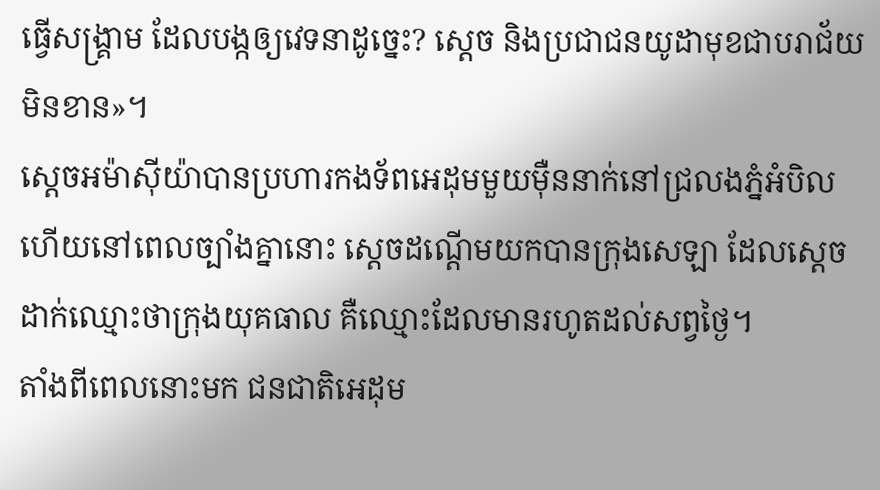ធ្វើសង្គ្រាម ដែលបង្កឲ្យវេទនាដូច្នេះ? ស្តេច និងប្រជាជនយូដាមុខជាបរាជ័យមិនខាន»។
ស្តេចអម៉ាស៊ីយ៉ាបានប្រហារកងទ័ពអេដុមមួយម៉ឺននាក់នៅជ្រលងភ្នំអំបិល ហើយនៅពេលច្បាំងគ្នានោះ ស្តេចដណ្តើមយកបានក្រុងសេឡា ដែលស្តេចដាក់ឈ្មោះថាក្រុងយុគធាល គឺឈ្មោះដែលមានរហូតដល់សព្វថ្ងៃ។
តាំងពីពេលនោះមក ជនជាតិអេដុម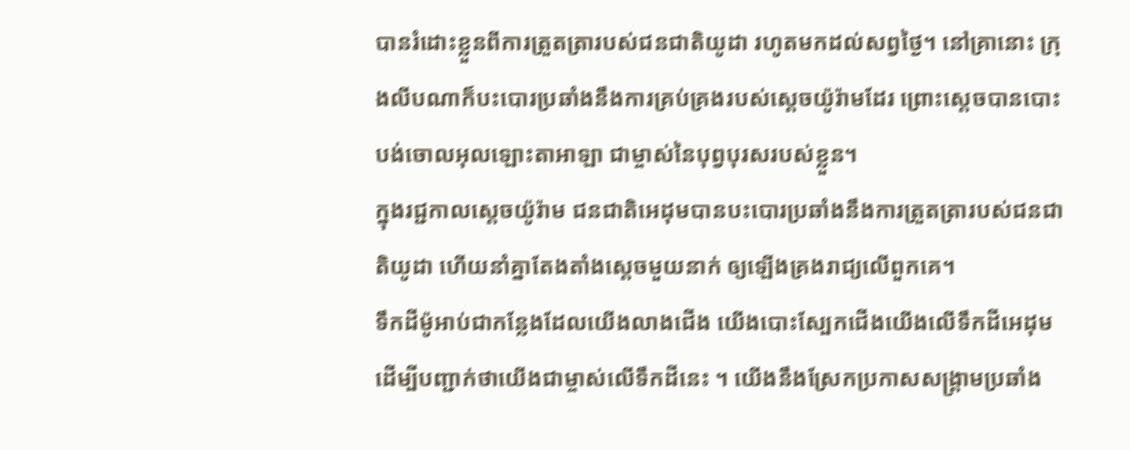បានរំដោះខ្លួនពីការត្រួតត្រារបស់ជនជាតិយូដា រហូតមកដល់សព្វថ្ងៃ។ នៅគ្រានោះ ក្រុងលីបណាក៏បះបោរប្រឆាំងនឹងការគ្រប់គ្រងរបស់ស្តេចយ៉ូរ៉ាមដែរ ព្រោះស្តេចបានបោះបង់ចោលអុលឡោះតាអាឡា ជាម្ចាស់នៃបុព្វបុរសរបស់ខ្លួន។
ក្នុងរជ្ជកាលស្តេចយ៉ូរ៉ាម ជនជាតិអេដុមបានបះបោរប្រឆាំងនឹងការត្រួតត្រារបស់ជនជាតិយូដា ហើយនាំគ្នាតែងតាំងស្តេចមួយនាក់ ឲ្យឡើងគ្រងរាជ្យលើពួកគេ។
ទឹកដីម៉ូអាប់ជាកន្លែងដែលយើងលាងជើង យើងបោះស្បែកជើងយើងលើទឹកដីអេដុម ដើម្បីបញ្ជាក់ថាយើងជាម្ចាស់លើទឹកដីនេះ ។ យើងនឹងស្រែកប្រកាសសង្គ្រាមប្រឆាំង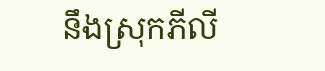នឹងស្រុកភីលី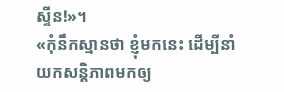ស្ទីន!»។
«កុំនឹកស្មានថា ខ្ញុំមកនេះ ដើម្បីនាំយកសន្ដិភាពមកឲ្យ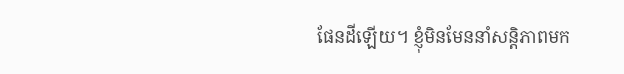ផែនដីឡើយ។ ខ្ញុំមិនមែននាំសន្ដិភាពមក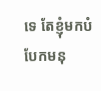ទេ តែខ្ញុំមកបំបែកមនុ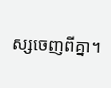ស្សចេញពីគ្នា។